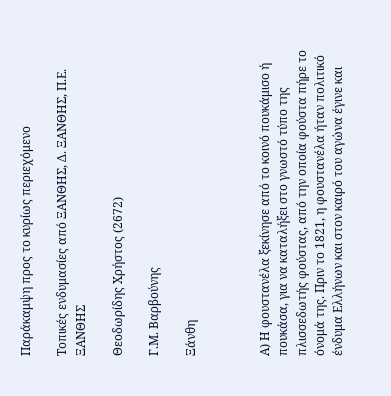Παράκαμψη προς το κυρίως περιεχόμενο

Τοπικές ενδυμασίες από ΞΑΝΘΗΣ, Δ. ΞΑΝΘΗΣ, Π.Ε. ΞΑΝΘΗΣ

Θεοδωρίδης Χρήστος (2672)

Γ.Μ. Βαρβούνης

Ξάνθη



Α) Η φουστανέλα ξεκίνησε από το κοινό πουκάμισο ή πουκάσα, για να καταλήξει στο γνωστό τύπο της πλισσεδωτής φούστας, από την οποία φούστα πήρε το όνομά της. Πριν το 1821, η φουστανέλα ήταν πολιτικό ένδυμα Ελλήνων και στον καιρό του αγώνα έγινε και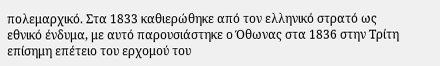πολεμαρχικό. Στα 1833 καθιερώθηκε από τον ελληνικό στρατό ως εθνικό ένδυμα, με αυτό παρουσιάστηκε ο Όθωνας στα 1836 στην Τρίτη επίσημη επέτειο του ερχομού του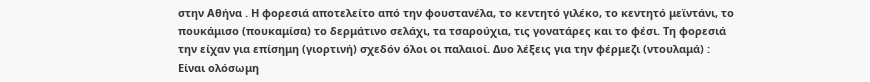στην Αθήνα . Η φορεσιά αποτελείτο από την φουστανέλα, το κεντητό γιλέκο, το κεντητό μεϊντάνι, το πουκάμισο (πουκαμίσα) το δερμάτινο σελάχι, τα τσαρούχια, τις γονατάρες και το φέσι. Τη φορεσιά την είχαν για επίσημη (γιορτινή) σχεδόν όλοι οι παλαιοί. Δυο λέξεις για την φέρμεζι (ντουλαμά) : Είναι ολόσωμη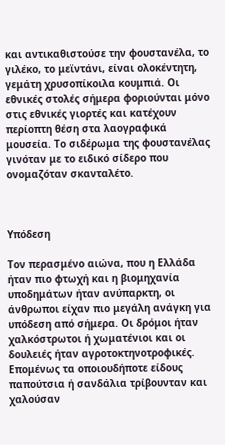και αντικαθιστούσε την φουστανέλα, το γιλέκο, το μεϊντάνι, είναι ολοκέντητη, γεμάτη χρυσοπίκοιλα κουμπιά. Οι εθνικές στολές σήμερα φοριούνται μόνο στις εθνικές γιορτές και κατέχουν περίοπτη θέση στα λαογραφικά μουσεία. Το σιδέρωμα της φουστανέλας γινόταν με το ειδικό σίδερο που ονομαζόταν σκανταλέτο.



Υπόδεση

Τον περασμένο αιώνα, που η Ελλάδα ήταν πιο φτωχή και η βιομηχανία υποδημάτων ήταν ανύπαρκτη, οι άνθρωποι είχαν πιο μεγάλη ανάγκη για υπόδεση από σήμερα. Οι δρόμοι ήταν χαλκόστρωτοι ή χωματένιοι και οι δουλειές ήταν αγροτοκτηνοτροφικές. Επομένως τα οποιουδήποτε είδους παπούτσια ή σανδάλια τρίβουνταν και χαλούσαν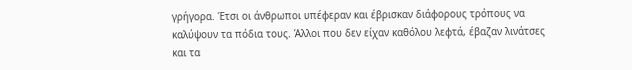γρήγορα. Έτσι οι άνθρωποι υπέφεραν και έβρισκαν διάφορους τρόπους να καλύψουν τα πόδια τους. Άλλοι που δεν είχαν καθόλου λεφτά, έβαζαν λινάτσες και τα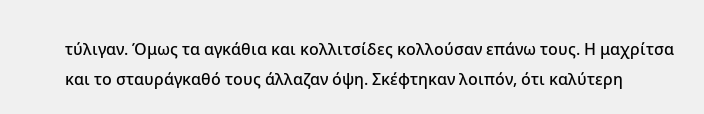τύλιγαν. Όμως τα αγκάθια και κολλιτσίδες κολλούσαν επάνω τους. Η μαχρίτσα και το σταυράγκαθό τους άλλαζαν όψη. Σκέφτηκαν λοιπόν, ότι καλύτερη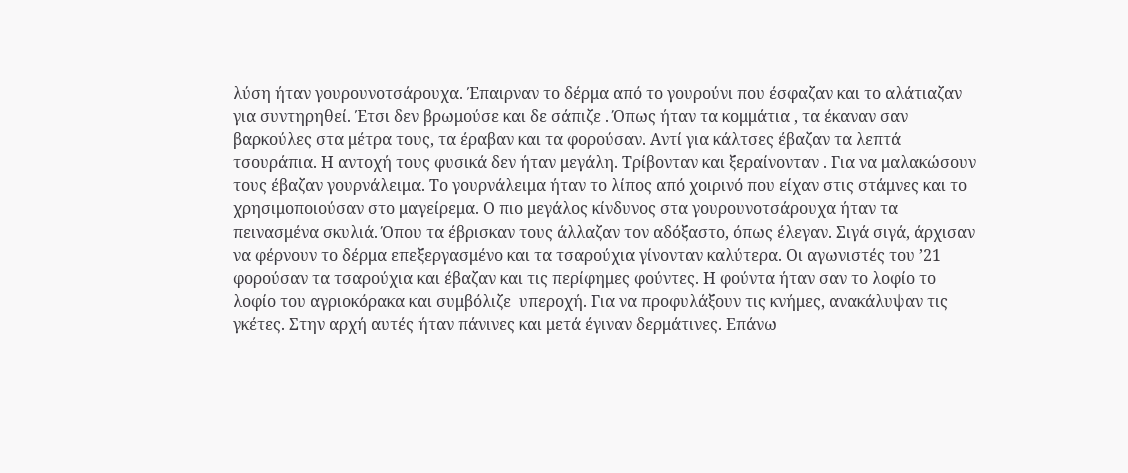λύση ήταν γουρουνοτσάρουχα. Έπαιρναν το δέρμα από το γουρούνι που έσφαζαν και το αλάτιαζαν για συντηρηθεί. Έτσι δεν βρωμούσε και δε σάπιζε . Όπως ήταν τα κομμάτια , τα έκαναν σαν βαρκούλες στα μέτρα τους, τα έραβαν και τα φορούσαν. Αντί για κάλτσες έβαζαν τα λεπτά τσουράπια. Η αντοχή τους φυσικά δεν ήταν μεγάλη. Τρίβονταν και ξεραίνονταν . Για να μαλακώσουν τους έβαζαν γουρνάλειμα. Το γουρνάλειμα ήταν το λίπος από χοιρινό που είχαν στις στάμνες και το χρησιμοποιούσαν στο μαγείρεμα. Ο πιο μεγάλος κίνδυνος στα γουρουνοτσάρουχα ήταν τα πεινασμένα σκυλιά. Όπου τα έβρισκαν τους άλλαζαν τον αδόξαστο, όπως έλεγαν. Σιγά σιγά, άρχισαν να φέρνουν το δέρμα επεξεργασμένο και τα τσαρούχια γίνονταν καλύτερα. Οι αγωνιστές του ’21 φορούσαν τα τσαρούχια και έβαζαν και τις περίφημες φούντες. Η φούντα ήταν σαν το λοφίο το λοφίο του αγριοκόρακα και συμβόλιζε  υπεροχή. Για να προφυλάξουν τις κνήμες, ανακάλυψαν τις γκέτες. Στην αρχή αυτές ήταν πάνινες και μετά έγιναν δερμάτινες. Επάνω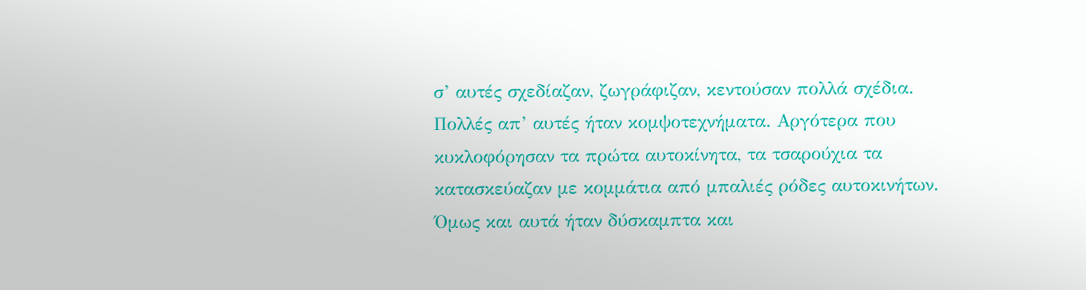σ’ αυτές σχεδίαζαν, ζωγράφιζαν, κεντούσαν πολλά σχέδια. Πολλές απ’ αυτές ήταν κομψοτεχνήματα. Αργότερα που κυκλοφόρησαν τα πρώτα αυτοκίνητα, τα τσαρούχια τα κατασκεύαζαν με κομμάτια από μπαλιές ρόδες αυτοκινήτων. Όμως και αυτά ήταν δύσκαμπτα και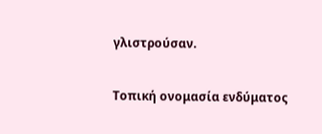γλιστρούσαν.

Τοπική ονομασία ενδύματος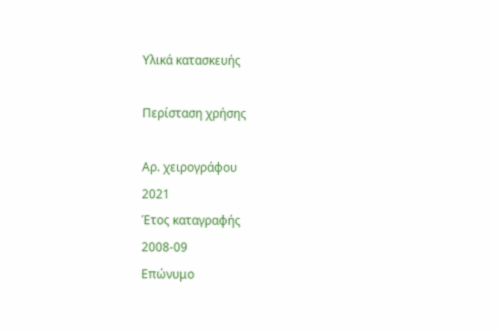Υλικά κατασκευής

Περίσταση χρήσης

Αρ. χειρογράφου
2021
Έτος καταγραφής
2008-09
Επώνυμο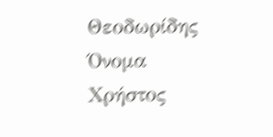Θεοδωρίδης
Όνομα
Χρήστος